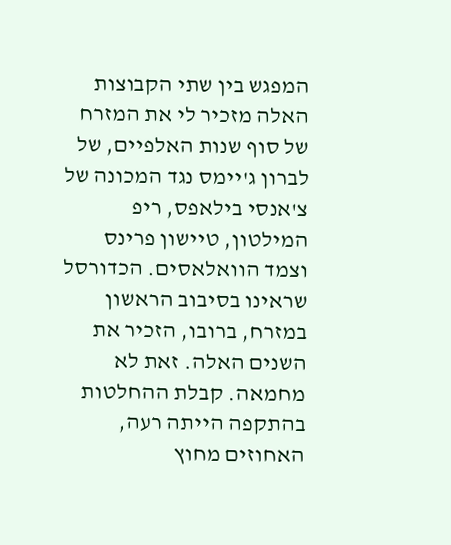המפגש בין שתי הקבוצות האלה מזכיר לי את המזרח של סוף שנות האלפיים, של לברון ג'יימס נגד המכונה של צ'אנסי בילאפס, ריפ המילטון, טיישון פרינס וצמד הוואלאסים. הכדורסל שראינו בסיבוב הראשון במזרח, ברובו, הזכיר את השנים האלה. זאת לא מחמאה. קבלת ההחלטות בהתקפה הייתה רעה, האחוזים מחוץ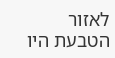לאזור הטבעת היו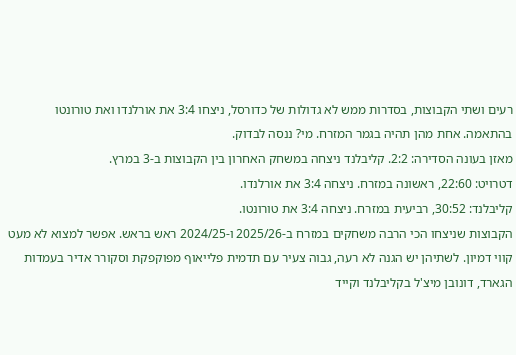רעים ושתי הקבוצות, בסדרות ממש לא גדולות של כדורסל, ניצחו 3:4 את אורלנדו ואת טורונטו בהתאמה. אחת מהן תהיה בגמר המזרח. מי? ננסה לבדוק.
מאזן בעונה הסדירה: 2:2. קליבלנד ניצחה במשחק האחרון בין הקבוצות ב-3 במרץ.
דטרויט: 22:60, ראשונה במזרח. ניצחה 3:4 את אורלנדו.
קליבלנד: 30:52, רביעית במזרח. ניצחה 3:4 את טורונטו.
הקבוצות שניצחו הכי הרבה משחקים במזרח ב-2025/26 ו-2024/25 ראש בראש. אפשר למצוא לא מעט קווי דמיון. לשתיהן יש הגנה לא רעה, גבוה צעיר עם תדמית פלייאוף מפוקפקת וסקורר אדיר בעמדות הגארד, דונובן מיצ'ל בקליבלנד וקייד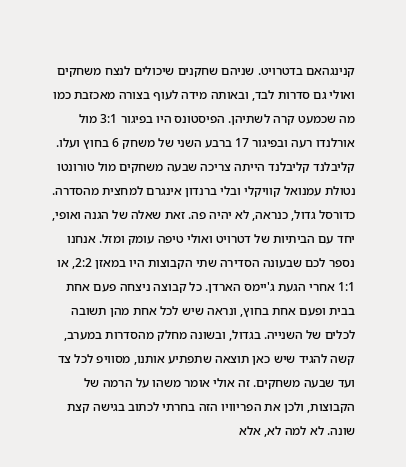קנינגהאם בדטרויט. שניהם שחקנים שיכולים לנצח משחקים ואולי גם סדרות לבד, ובאותה מידה לעוף בצורה מאכזבת כמו מה שכמעט קרה לשתיהן. הפיסטונס היו בפיגור 3:1 מול אורלנדו רעה ובפיגור 17 ברבע השני של משחק 6 בחוץ ועלו. קליבלנד קליבלנד הייתה צריכה שבעה משחקים מול טורונטו נטולת עמנואל קוויקלי ובלי ברנדון אינגרם למחצית מהסדרה.
כדורסל גדול, כנראה, לא יהיה פה. זאת שאלה של הגנה ואופי, יחד עם הביתיות של דטרויט ואולי טיפה עומק ומזל. אנחנו נספר לכם שבעונה הסדירה שתי הקבוצות היו במאזן 2:2, או 1:1 אחרי הגעת ג'יימס הארדן. כל קבוצה ניצחה פעם אחת בבית ופעם אחת בחוץ, ונראה שיש לכל אחת מהן תשובה לכלים של השנייה. בגדול, ובשונה מחלק מהסדרות במערב, קשה להגיד שיש כאן תוצאה שתפתיע אותנו, מסוויפ לכל צד ועד שבעה משחקים. זה אולי אומר משהו על הרמה של הקבוצות, ולכן את הפריוויו הזה בחרתי לכתוב בגישה קצת שונה. לא למה לא, אלא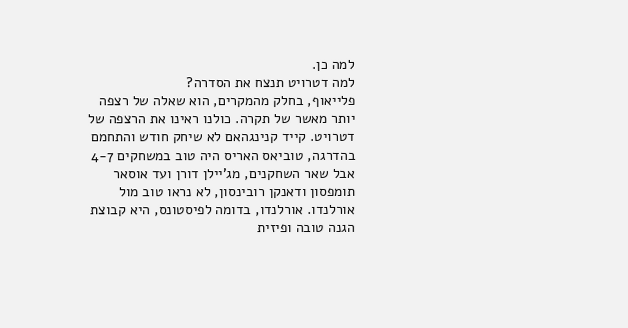למה כן.
למה דטרויט תנצח את הסדרה?
פלייאוף, בחלק מהמקרים, הוא שאלה של רצפה יותר מאשר של תקרה. כולנו ראינו את הרצפה של דטרויט. קייד קנינגהאם לא שיחק חודש והתחמם בהדרגה, טוביאס האריס היה טוב במשחקים 4-7 אבל שאר השחקנים, מג'יילן דורן ועד אוסאר תומפסון ודאנקן רובינסון, לא נראו טוב מול אורלנדו. אורלנדו, בדומה לפיסטונס, היא קבוצת הגנה טובה ופיזית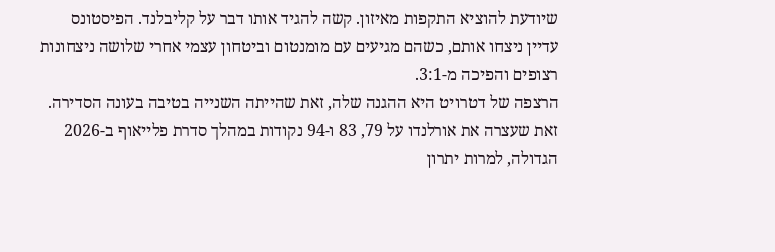שיודעת להוציא התקפות מאיזון. קשה להגיד אותו דבר על קליבלנד. הפיסטונס עדיין ניצחו אותם, כשהם מגיעים עם מומנטום וביטחון עצמי אחרי שלושה ניצחונות רצופים והפיכה מ-3:1.
הרצפה של דטרויט היא ההגנה שלה, זאת שהייתה השנייה בטיבה בעונה הסדירה. זאת שעצרה את אורלנדו על 79, 83 ו-94 נקודות במהלך סדרת פלייאוף ב-2026 הגדולה, למרות יתרון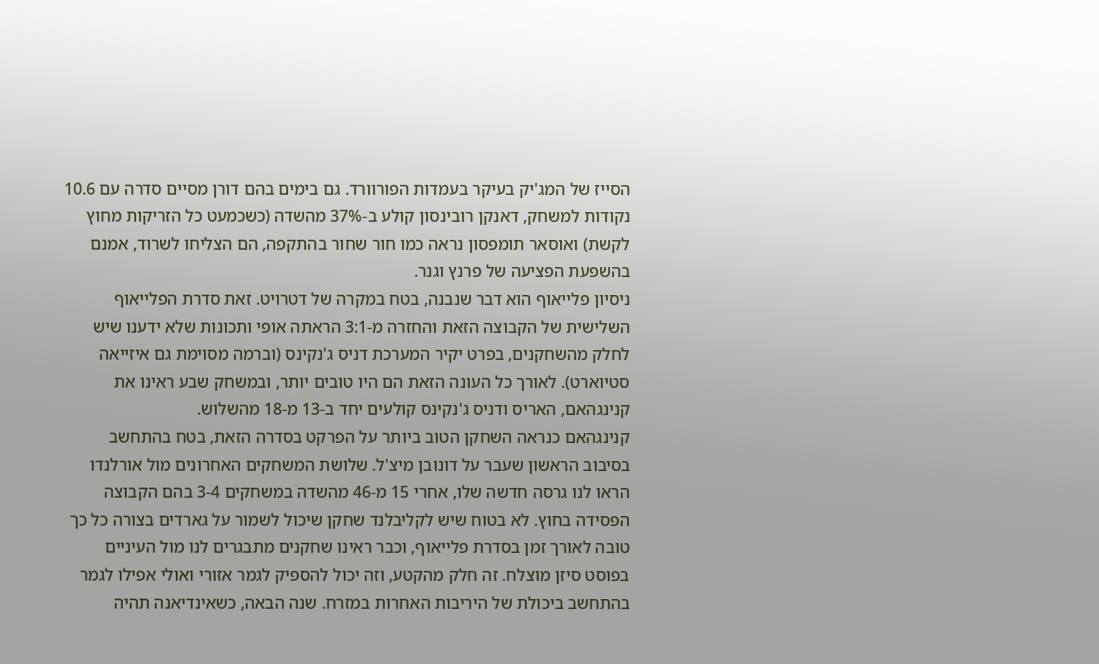הסייז של המג'יק בעיקר בעמדות הפורוורד. גם בימים בהם דורן מסיים סדרה עם 10.6 נקודות למשחק, דאנקן רובינסון קולע ב-37% מהשדה (כשכמעט כל הזריקות מחוץ לקשת) ואוסאר תומפסון נראה כמו חור שחור בהתקפה, הם הצליחו לשרוד, אמנם בהשפעת הפציעה של פרנץ וגנר.
ניסיון פלייאוף הוא דבר שנבנה, בטח במקרה של דטרויט. זאת סדרת הפלייאוף השלישית של הקבוצה הזאת והחזרה מ-3:1 הראתה אופי ותכונות שלא ידענו שיש לחלק מהשחקנים, בפרט יקיר המערכת דניס ג'נקינס (וברמה מסוימת גם איזייאה סטיוארט). לאורך כל העונה הזאת הם היו טובים יותר, ובמשחק שבע ראינו את קנינגהאם, האריס ודניס ג'נקינס קולעים יחד ב-13 מ-18 מהשלוש.
קנינגהאם כנראה השחקן הטוב ביותר על הפרקט בסדרה הזאת, בטח בהתחשב בסיבוב הראשון שעבר על דונובן מיצ'ל. שלושת המשחקים האחרונים מול אורלנדו הראו לנו גרסה חדשה שלו, אחרי 15 מ-46 מהשדה במשחקים 3-4 בהם הקבוצה הפסידה בחוץ. לא בטוח שיש לקליבלנד שחקן שיכול לשמור על גארדים בצורה כל כך טובה לאורך זמן בסדרת פלייאוף, וכבר ראינו שחקנים מתבגרים לנו מול העיניים בפוסט סיזן מוצלח. זה חלק מהקטע, וזה יכול להספיק לגמר אזורי ואולי אפילו לגמר בהתחשב ביכולת של היריבות האחרות במזרח. שנה הבאה, כשאינדיאנה תהיה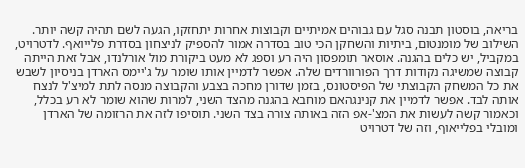בריאה, בוסטון תבנה סגל עם גבוהים אמיתיים וקבוצות אחרות יתחזקו, הגעה לשם תהיה קשה יותר.
השילוב של מומנטום, ביתיות והשחקן הכי טוב בסדרה אמור להספיק לניצחון בסדרת פלייואף. לדטרויט, במקביל, יש כלים בהגנה. אוסאר תומפסון היה רע וספג לא מעט ביקורת מול אורלנדו, אבל זאת הייתה קבוצה שמשיגה נקודות דרך הפורוורדים שלה. אפשר לדמיין אותו שומר על ג'יימס הארדן בניסיון לשבש את כל המשחק הקבוצתי של הפיסטונס, בזמן שדורן מחכה בצבע והקבוצה מנסה לתת למיצ'ל לנצח אותה לבד. אפשר לדמיין את קנינגהאם מוחבא בהגנה מהצד השני, למרות שהוא שומר לא רע בכלל, וכאמור קשה לעשות את המצ'-אפ הזה באותה צורה בצד השני. תוסיפו לזה את הרזומה של הארדן ומובלי בפלייאוף, וזה של דטרויט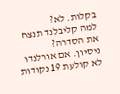בקלות. לא?
למה קליבלנד תנצח את הסדרה?
ניסיון. אם אורלנדו לא קולעת 19 נקודות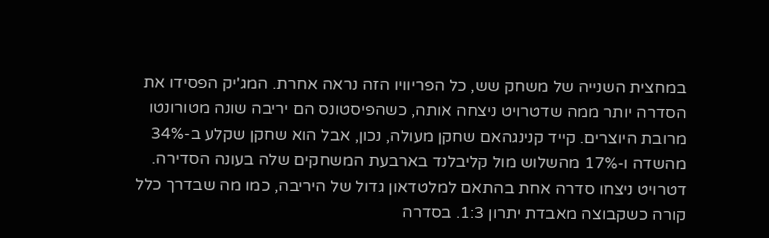במחצית השנייה של משחק שש, כל הפריוויו הזה נראה אחרת. המג'יק הפסידו את הסדרה יותר ממה שדטרויט ניצחה אותה, כשהפיסטונס הם יריבה שונה מטורונטו מרובת היוצרים. קייד קנינגהאם שחקן מעולה, נכון, אבל הוא שחקן שקלע ב-34% מהשדה ו-17% מהשלוש מול קליבלנד בארבעת המשחקים שלה בעונה הסדירה. דטרויט ניצחו סדרה אחת בהתאם למלטדאון גדול של היריבה, כמו מה שבדרך כלל קורה כשקבוצה מאבדת יתרון 1:3. בסדרה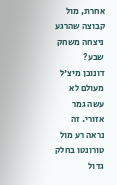אחרת, מול קבוצה שהרגע ניצחה משחק שבע?
דונובן מיצ'ל מעולם לא עשה גמר אזורי. זה נראה רע מול טורונטו בחלק גדול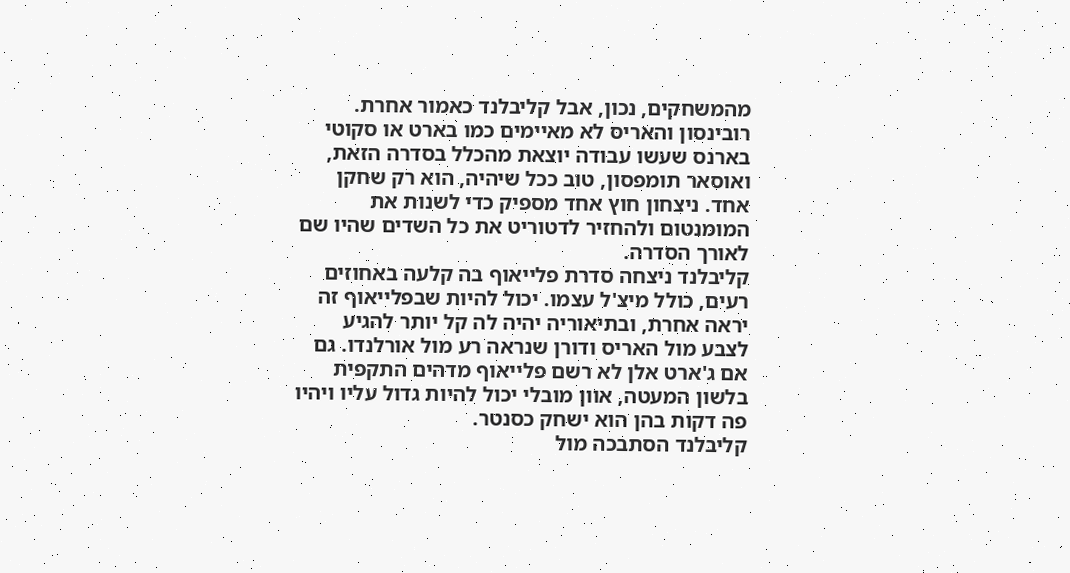מהמשחקים, נכון, אבל קליבלנד כאמור אחרת. רובינסון והאריס לא מאיימים כמו בארט או סקוטי בארנס שעשו עבודה יוצאת מהכלל בסדרה הזאת, ואוסאר תומפסון, טוב ככל שיהיה, הוא רק שחקן אחד. ניצחון חוץ אחד מספיק כדי לשנות את המומנטום ולהחזיר לדטוריט את כל השדים שהיו שם לאורך הסדרה.
קליבלנד ניצחה סדרת פלייאוף בה קלעה באחוזים רעים, כולל מיצ'ל עצמו. יכול להיות שבפלייאוף זה יראה אחרת, ובתיאוריה יהיה לה קל יותר להגיע לצבע מול האריס ודורן שנראה רע מול אורלנדו. גם אם ג'ארט אלן לא רשם פלייאוף מדהים התקפית בלשון המעטה, אוון מובלי יכול להיות גדול עליו ויהיו פה דקות בהן הוא ישחק כסנטר.
קליבלנד הסתבכה מול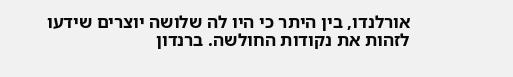אורלנדו, בין היתר כי היו לה שלושה יוצרים שידעו לזהות את נקודות החולשה. ברנדון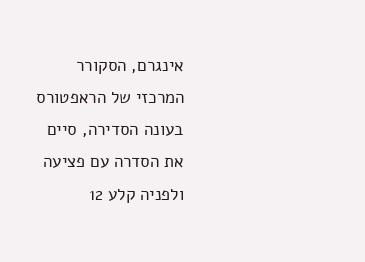אינגרם, הסקורר המרכזי של הראפטורס בעונה הסדירה, סיים את הסדרה עם פציעה ולפניה קלע 12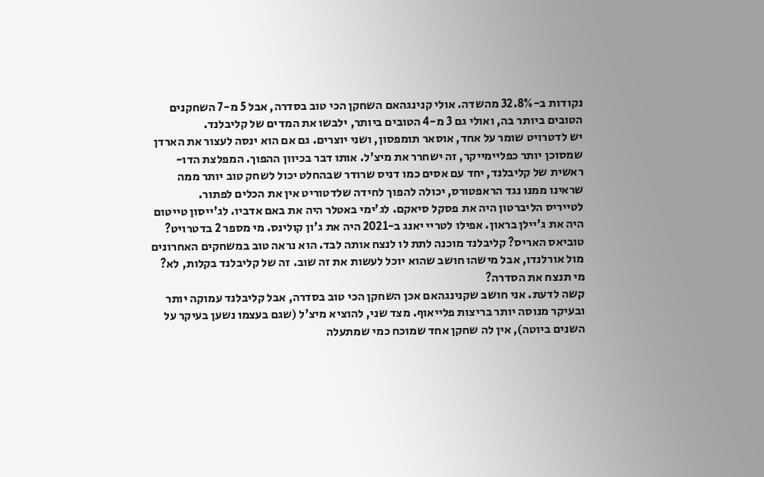נקודות ב-32.8% מהשדה. אולי קנינגהאם השחקן הכי טוב בסדרה, אבל 5 מ-7 השחקנים הטובים ביותר בה, ואולי גם 3 מ-4 הטובים ביותר, ילבשו את המדים של קליבלנד.
יש לדטרויט שומר על אחד, אוסאר תומפסון, ושני יוצרים. גם אם הוא ינסה לעצור את הארדן שמסוכן יותר כפליימייקר, זה ישחרר את מיצ'ל. אותו דבר בכיוון ההפוך. המפלצת הדו-ראשית של קליבלנד, יחד עם אסים כמו דניס שרודר שבהחלט יכול לשחק טוב יותר ממה שראינו ממנו נגד הראפטורס, יכולה להפוך לחידה שלדטוריט אין את הכלים לפתור.
לטייריס הליברטון היה את פסקל סיאקם. לג'ימי באטלר היה את באם אדביו. לג'ייסון טייטום היה את ג'יילן בראון. אפילו לטריי יאנג ב-2021 היה את ג'ון קולינס. מי מספר 2 בדטרויט? טוביאס האריס? קליבלנד מוכנה לתת לו לנצח אותה לבד. הוא נראה טוב במשחקים האחרונים מול אורלנדו, אבל מישהו חושב שהוא יוכל לעשות את זה שוב. זה של קליבלנד בקלות, לא?
מי תנצח את הסדרה?
קשה לדעת. אני חושב שקנינגהאם אכן השחקן הכי טוב בסדרה, אבל קליבלנד עמוקה יותר ובעיקר מנוסה יותר בריצות פלייאוף. מצד שני, להוציא מיצ'ל (שגם בעצמו נשען בעיקר על השנים ביוטה), אין לה שחקן אחד שמוכח כמי שמתעלה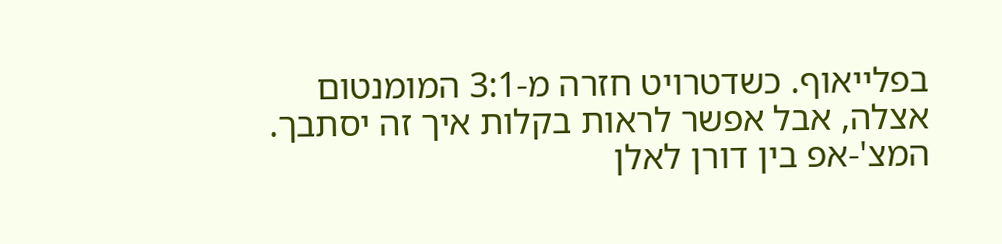בפלייאוף. כשדטרויט חזרה מ-3:1 המומנטום אצלה, אבל אפשר לראות בקלות איך זה יסתבך. המצ'-אפ בין דורן לאלן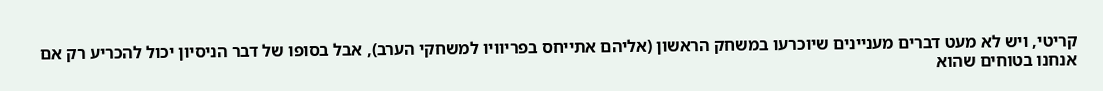קריטי, ויש לא מעט דברים מעניינים שיוכרעו במשחק הראשון (אליהם אתייחס בפריוויו למשחקי הערב), אבל בסופו של דבר הניסיון יכול להכריע רק אם אנחנו בטוחים שהוא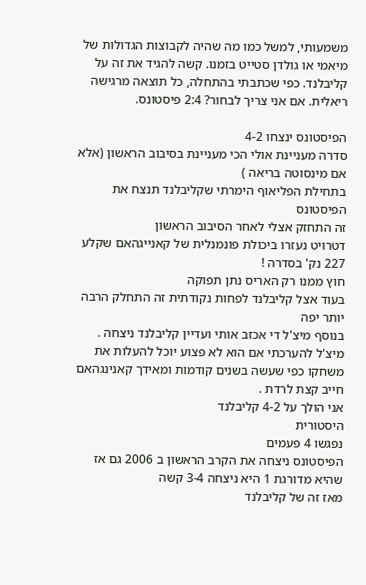משמעותי, למשל כמו מה שהיה לקבוצות הגדולות של מיאמי או גולדן סטייט בזמנו. קשה להגיד את זה על קליבלנד. כפי שכתבתי בהתחלה, כל תוצאה מרגישה ריאלית. אם אני צריך לבחור? 2:4 פיסטונס.

הפיסטונס ינצחו 4-2
סדרה מעניינת אולי הכי מעניינת בסיבוב הראשון (אלא אם מינסוטה בריאה )
בתחילת הפליאוף הימרתי שקליבלנד תנצח את הפיסטונס
זה התחזק אצלי לאחר הסיבוב הראשון
דטרויט נעזרו ביכולת פונמנלית של קאנייגהאם שקלע 227 נק' בסדרה !
חוץ ממנו רק האריס נתן תפוקה
בעוד אצל קליבלנד לפחות נקודתית זה התחלק הרבה יותר יפה
בנוסף מיצ'ל די אכזב אותי ועדיין קליבלנד ניצחה .
מיצ'ל להערכתי אם הוא לא פצוע יוכל להעלות את משחקו כפי שעשה בשנים קודמות ומאידך קאנינגהאם חייב קצת לרדת .
אני הולך על 4-2 קליבלנד
היסטורית
נפגשו 4 פעמים
הפיסטונס ניצחה את הקרב הראשון ב 2006 גם אז שהיא מדורגת 1 היא ניצחה 3-4 קשה
מאז זה של קליבלנד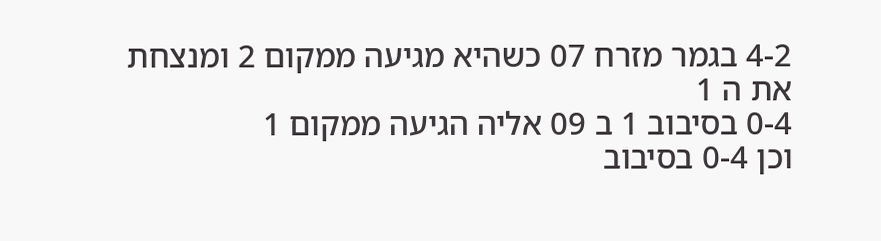4-2 בגמר מזרח 07 כשהיא מגיעה ממקום 2 ומנצחת את ה 1
0-4 בסיבוב 1 ב 09 אליה הגיעה ממקום 1
וכן 0-4 בסיבוב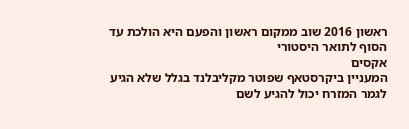ראשון 2016 שוב ממקום ראשון והפעם היא הולכת עד הסוף לתואר היסטורי
אקסים
המעניין ביקרסטאף שפוטר מקליבלנד בגלל שלא הגיע לגמר המזרח יכול להגיע לשם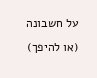על חשבונה (או להיפך)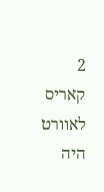2 קאריס לאוורט היה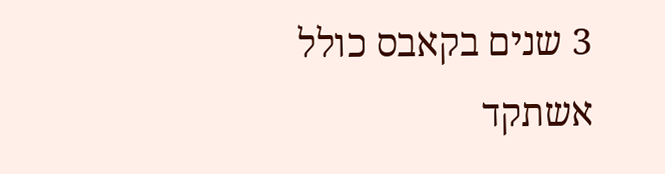3 שנים בקאבס כולל אשתקד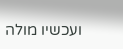ועכשיו מולה